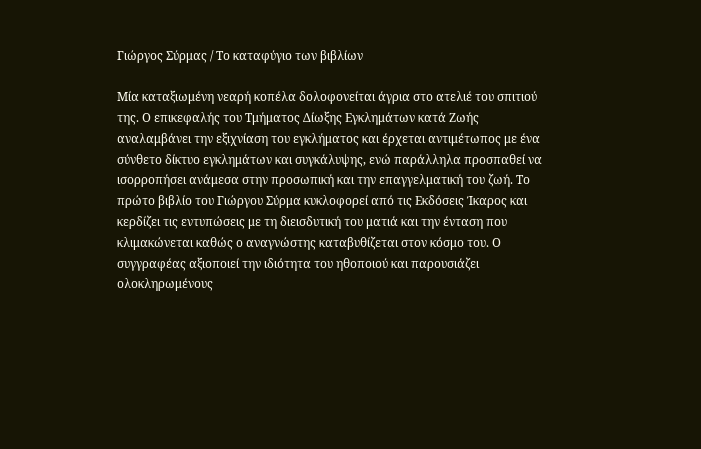Γιώργος Σύρμας / Το καταφύγιο των βιβλίων

Μία καταξιωμένη νεαρή κοπέλα δολοφονείται άγρια στο ατελιέ του σπιτιού της. Ο επικεφαλής του Τμήματος Δίωξης Εγκλημάτων κατά Ζωής αναλαμβάνει την εξιχνίαση του εγκλήματος και έρχεται αντιμέτωπος με ένα σύνθετο δίκτυο εγκλημάτων και συγκάλυψης, ενώ παράλληλα προσπαθεί να ισορροπήσει ανάμεσα στην προσωπική και την επαγγελματική του ζωή. Το πρώτο βιβλίο του Γιώργου Σύρμα κυκλοφορεί από τις Εκδόσεις Ίκαρος και κερδίζει τις εντυπώσεις με τη διεισδυτική του ματιά και την ένταση που κλιμακώνεται καθώς ο αναγνώστης καταβυθίζεται στον κόσμο του. Ο συγγραφέας αξιοποιεί την ιδιότητα του ηθοποιού και παρουσιάζει ολοκληρωμένους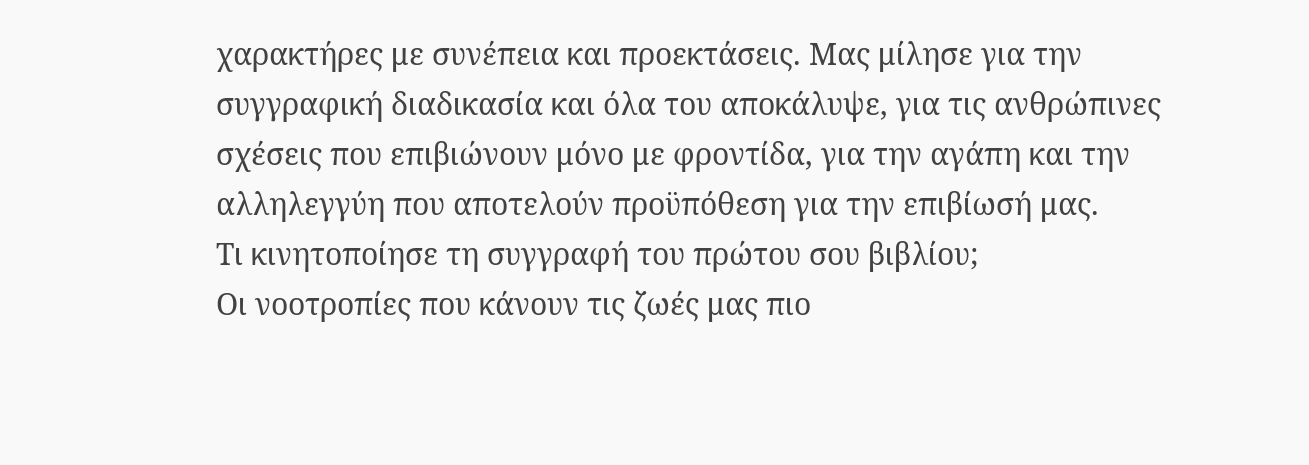χαρακτήρες με συνέπεια και προεκτάσεις. Μας μίλησε για την συγγραφική διαδικασία και όλα του αποκάλυψε, για τις ανθρώπινες σχέσεις που επιβιώνουν μόνο με φροντίδα, για την αγάπη και την αλληλεγγύη που αποτελούν προϋπόθεση για την επιβίωσή μας.
Τι κινητοποίησε τη συγγραφή του πρώτου σου βιβλίου;
Οι νοοτροπίες που κάνουν τις ζωές μας πιο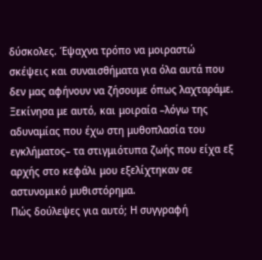δύσκολες. Έψαχνα τρόπο να μοιραστώ σκέψεις και συναισθήματα για όλα αυτά που δεν μας αφήνουν να ζήσουμε όπως λαχταράμε. Ξεκίνησα με αυτό, και μοιραία –λόγω της αδυναμίας που έχω στη μυθοπλασία του εγκλήματος– τα στιγμιότυπα ζωής που είχα εξ αρχής στο κεφάλι μου εξελίχτηκαν σε αστυνομικό μυθιστόρημα.
Πώς δούλεψες για αυτό; Η συγγραφή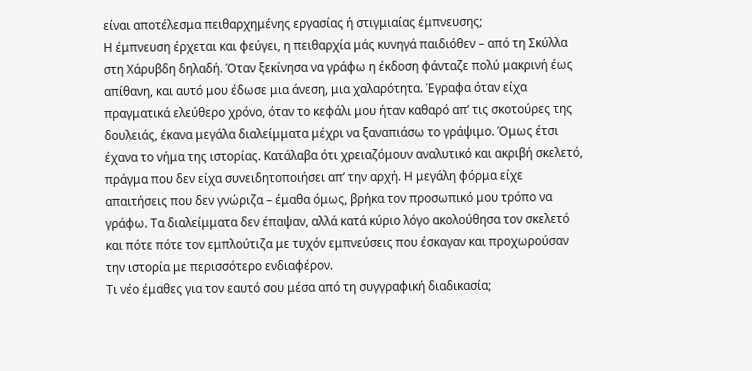είναι αποτέλεσμα πειθαρχημένης εργασίας ή στιγμιαίας έμπνευσης;
Η έμπνευση έρχεται και φεύγει, η πειθαρχία μάς κυνηγά παιδιόθεν – από τη Σκύλλα στη Χάρυβδη δηλαδή. Όταν ξεκίνησα να γράφω η έκδοση φάνταζε πολύ μακρινή έως απίθανη, και αυτό μου έδωσε μια άνεση, μια χαλαρότητα. Έγραφα όταν είχα πραγματικά ελεύθερο χρόνο, όταν το κεφάλι μου ήταν καθαρό απ’ τις σκοτούρες της δουλειάς, έκανα μεγάλα διαλείμματα μέχρι να ξαναπιάσω το γράψιμο. Όμως έτσι έχανα το νήμα της ιστορίας. Κατάλαβα ότι χρειαζόμουν αναλυτικό και ακριβή σκελετό, πράγμα που δεν είχα συνειδητοποιήσει απ’ την αρχή. Η μεγάλη φόρμα είχε απαιτήσεις που δεν γνώριζα – έμαθα όμως, βρήκα τον προσωπικό μου τρόπο να γράφω. Τα διαλείμματα δεν έπαψαν, αλλά κατά κύριο λόγο ακολούθησα τον σκελετό και πότε πότε τον εμπλούτιζα με τυχόν εμπνεύσεις που έσκαγαν και προχωρούσαν την ιστορία με περισσότερο ενδιαφέρον.
Τι νέο έμαθες για τον εαυτό σου μέσα από τη συγγραφική διαδικασία;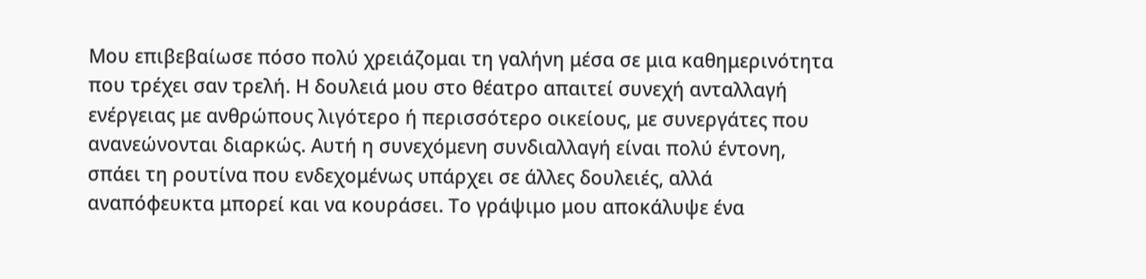Μου επιβεβαίωσε πόσο πολύ χρειάζομαι τη γαλήνη μέσα σε μια καθημερινότητα που τρέχει σαν τρελή. Η δουλειά μου στο θέατρο απαιτεί συνεχή ανταλλαγή ενέργειας με ανθρώπους λιγότερο ή περισσότερο οικείους, με συνεργάτες που ανανεώνονται διαρκώς. Αυτή η συνεχόμενη συνδιαλλαγή είναι πολύ έντονη, σπάει τη ρουτίνα που ενδεχομένως υπάρχει σε άλλες δουλειές, αλλά αναπόφευκτα μπορεί και να κουράσει. Το γράψιμο μου αποκάλυψε ένα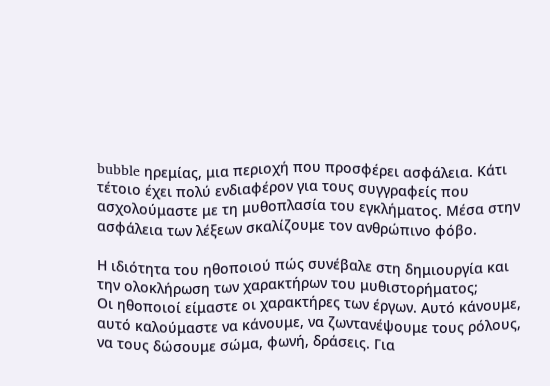bubble ηρεμίας, μια περιοχή που προσφέρει ασφάλεια. Κάτι τέτοιο έχει πολύ ενδιαφέρον για τους συγγραφείς που ασχολούμαστε με τη μυθοπλασία του εγκλήματος. Μέσα στην ασφάλεια των λέξεων σκαλίζουμε τον ανθρώπινο φόβο.

Η ιδιότητα του ηθοποιού πώς συνέβαλε στη δημιουργία και την ολοκλήρωση των χαρακτήρων του μυθιστορήματος;
Οι ηθοποιοί είμαστε οι χαρακτήρες των έργων. Αυτό κάνουμε, αυτό καλούμαστε να κάνουμε, να ζωντανέψουμε τους ρόλους, να τους δώσουμε σώμα, φωνή, δράσεις. Για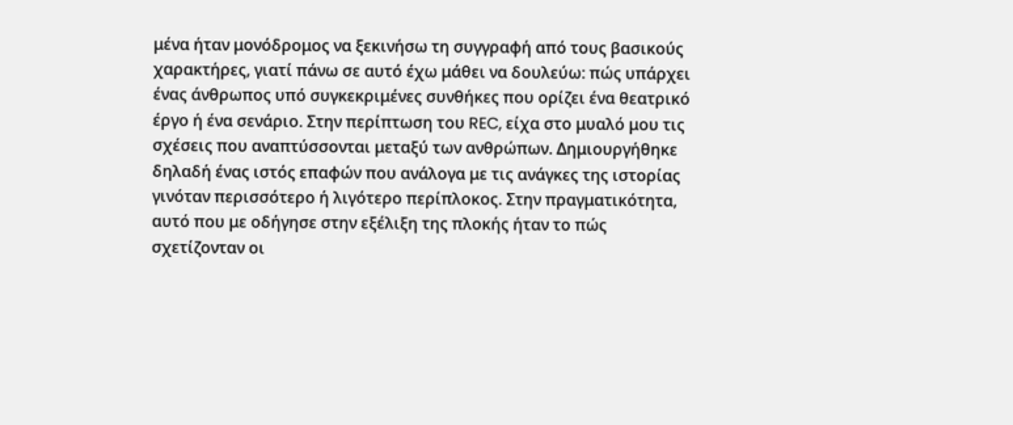μένα ήταν μονόδρομος να ξεκινήσω τη συγγραφή από τους βασικούς χαρακτήρες, γιατί πάνω σε αυτό έχω μάθει να δουλεύω: πώς υπάρχει ένας άνθρωπος υπό συγκεκριμένες συνθήκες που ορίζει ένα θεατρικό έργο ή ένα σενάριο. Στην περίπτωση του REC, είχα στο μυαλό μου τις σχέσεις που αναπτύσσονται μεταξύ των ανθρώπων. Δημιουργήθηκε δηλαδή ένας ιστός επαφών που ανάλογα με τις ανάγκες της ιστορίας γινόταν περισσότερο ή λιγότερο περίπλοκος. Στην πραγματικότητα, αυτό που με οδήγησε στην εξέλιξη της πλοκής ήταν το πώς σχετίζονταν οι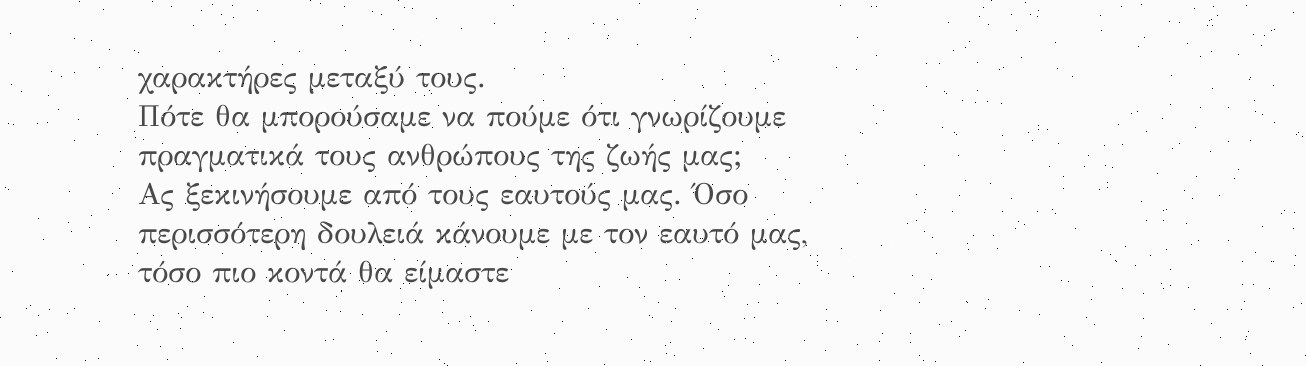χαρακτήρες μεταξύ τους.
Πότε θα μπορούσαμε να πούμε ότι γνωρίζουμε πραγματικά τους ανθρώπους της ζωής μας;
Ας ξεκινήσουμε από τους εαυτούς μας. Όσο περισσότερη δουλειά κάνουμε με τον εαυτό μας, τόσο πιο κοντά θα είμαστε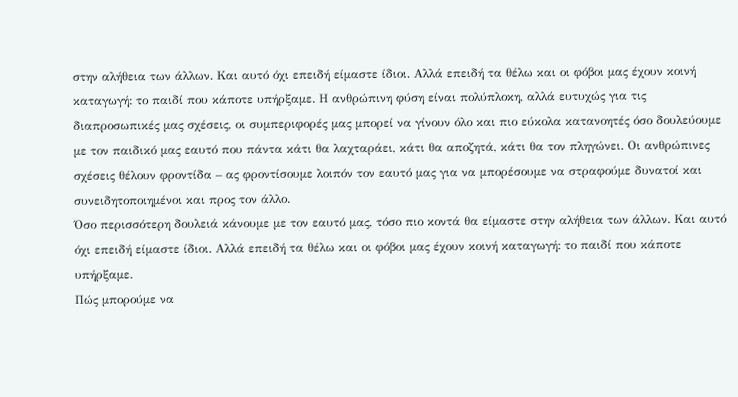στην αλήθεια των άλλων. Και αυτό όχι επειδή είμαστε ίδιοι. Αλλά επειδή τα θέλω και οι φόβοι μας έχουν κοινή καταγωγή: το παιδί που κάποτε υπήρξαμε. Η ανθρώπινη φύση είναι πολύπλοκη, αλλά ευτυχώς για τις διαπροσωπικές μας σχέσεις, οι συμπεριφορές μας μπορεί να γίνουν όλο και πιο εύκολα κατανοητές όσο δουλεύουμε με τον παιδικό μας εαυτό που πάντα κάτι θα λαχταράει, κάτι θα αποζητά, κάτι θα τον πληγώνει. Οι ανθρώπινες σχέσεις θέλουν φροντίδα – ας φροντίσουμε λοιπόν τον εαυτό μας για να μπορέσουμε να στραφούμε δυνατοί και συνειδητοποιημένοι και προς τον άλλο.
Όσο περισσότερη δουλειά κάνουμε με τον εαυτό μας, τόσο πιο κοντά θα είμαστε στην αλήθεια των άλλων. Και αυτό όχι επειδή είμαστε ίδιοι. Αλλά επειδή τα θέλω και οι φόβοι μας έχουν κοινή καταγωγή: το παιδί που κάποτε υπήρξαμε.
Πώς μπορούμε να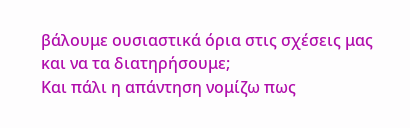βάλουμε ουσιαστικά όρια στις σχέσεις μας και να τα διατηρήσουμε;
Και πάλι η απάντηση νομίζω πως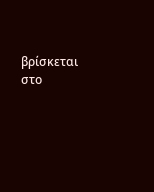βρίσκεται στο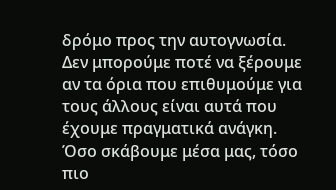δρόμο προς την αυτογνωσία. Δεν μπορούμε ποτέ να ξέρουμε αν τα όρια που επιθυμούμε για τους άλλους είναι αυτά που έχουμε πραγματικά ανάγκη. Όσο σκάβουμε μέσα μας, τόσο πιο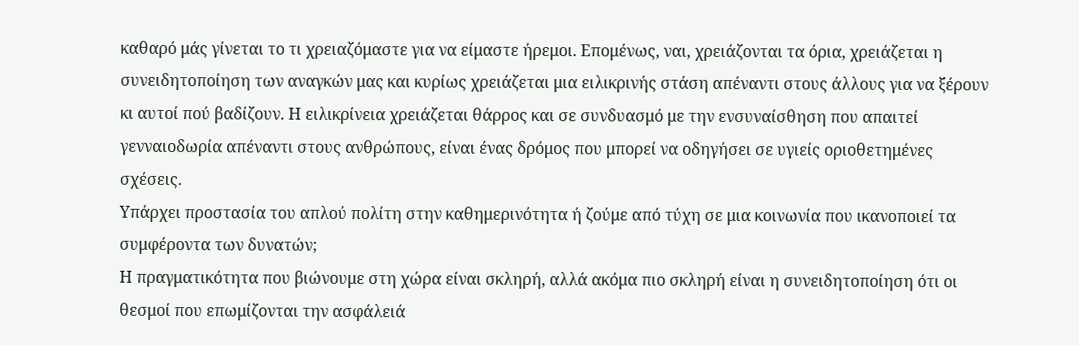καθαρό μάς γίνεται το τι χρειαζόμαστε για να είμαστε ήρεμοι. Επομένως, ναι, χρειάζονται τα όρια, χρειάζεται η συνειδητοποίηση των αναγκών μας και κυρίως χρειάζεται μια ειλικρινής στάση απέναντι στους άλλους για να ξέρουν κι αυτοί πού βαδίζουν. Η ειλικρίνεια χρειάζεται θάρρος και σε συνδυασμό με την ενσυναίσθηση που απαιτεί γενναιοδωρία απέναντι στους ανθρώπους, είναι ένας δρόμος που μπορεί να οδηγήσει σε υγιείς οριοθετημένες σχέσεις.
Υπάρχει προστασία του απλού πολίτη στην καθημερινότητα ή ζούμε από τύχη σε μια κοινωνία που ικανοποιεί τα συμφέροντα των δυνατών;
Η πραγματικότητα που βιώνουμε στη χώρα είναι σκληρή, αλλά ακόμα πιο σκληρή είναι η συνειδητοποίηση ότι οι θεσμοί που επωμίζονται την ασφάλειά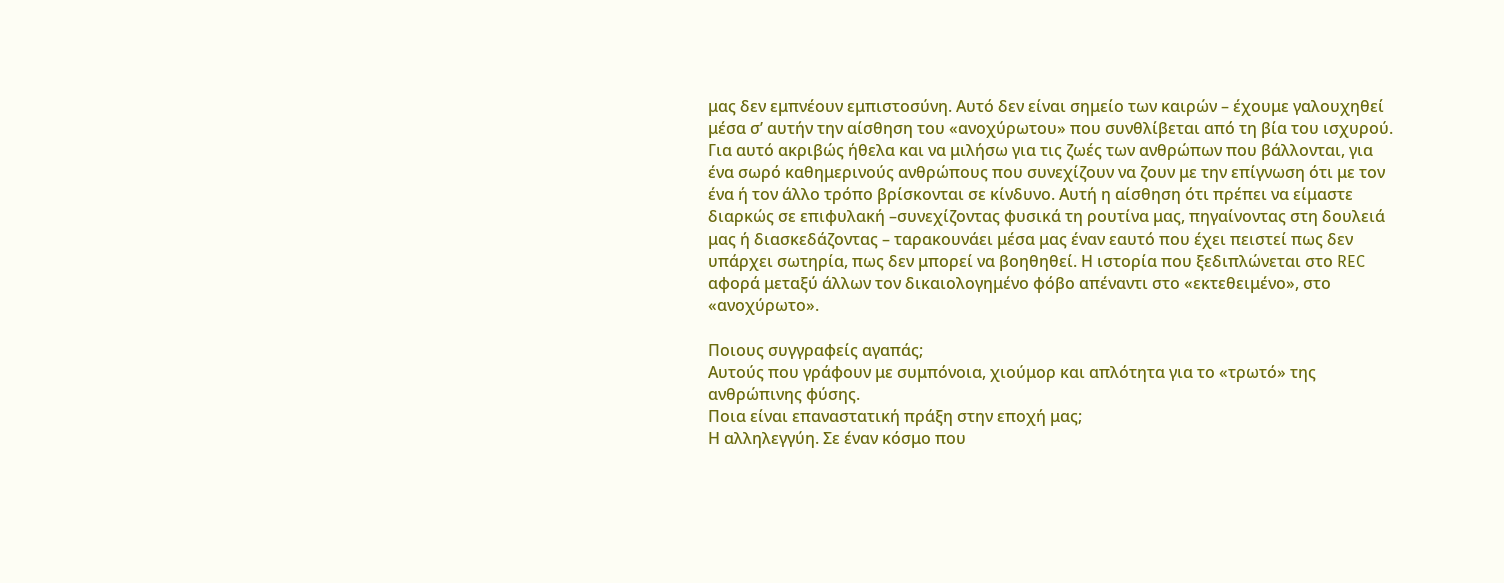μας δεν εμπνέουν εμπιστοσύνη. Αυτό δεν είναι σημείο των καιρών – έχουμε γαλουχηθεί μέσα σ’ αυτήν την αίσθηση του «ανοχύρωτου» που συνθλίβεται από τη βία του ισχυρού. Για αυτό ακριβώς ήθελα και να μιλήσω για τις ζωές των ανθρώπων που βάλλονται, για ένα σωρό καθημερινούς ανθρώπους που συνεχίζουν να ζουν με την επίγνωση ότι με τον ένα ή τον άλλο τρόπο βρίσκονται σε κίνδυνο. Αυτή η αίσθηση ότι πρέπει να είμαστε διαρκώς σε επιφυλακή –συνεχίζοντας φυσικά τη ρουτίνα μας, πηγαίνοντας στη δουλειά μας ή διασκεδάζοντας – ταρακουνάει μέσα μας έναν εαυτό που έχει πειστεί πως δεν υπάρχει σωτηρία, πως δεν μπορεί να βοηθηθεί. Η ιστορία που ξεδιπλώνεται στο REC αφορά μεταξύ άλλων τον δικαιολογημένο φόβο απέναντι στο «εκτεθειμένο», στο «ανοχύρωτο».

Ποιους συγγραφείς αγαπάς;
Αυτούς που γράφουν με συμπόνοια, χιούμορ και απλότητα για το «τρωτό» της ανθρώπινης φύσης.
Ποια είναι επαναστατική πράξη στην εποχή μας;
Η αλληλεγγύη. Σε έναν κόσμο που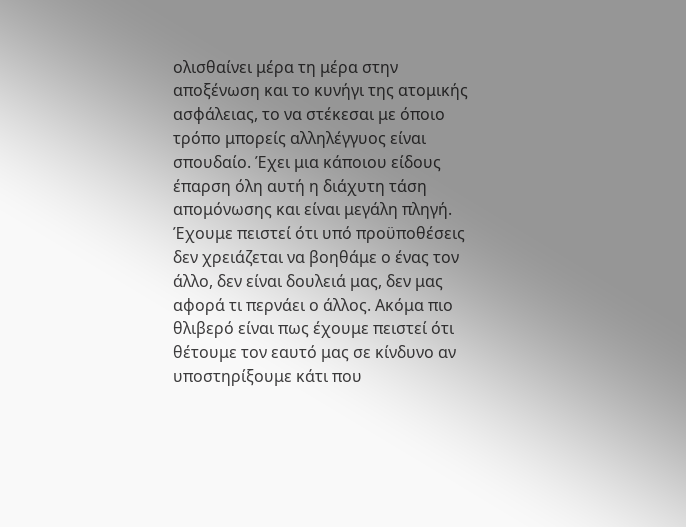ολισθαίνει μέρα τη μέρα στην αποξένωση και το κυνήγι της ατομικής ασφάλειας, το να στέκεσαι με όποιο τρόπο μπορείς αλληλέγγυος είναι σπουδαίο. Έχει μια κάποιου είδους έπαρση όλη αυτή η διάχυτη τάση απομόνωσης και είναι μεγάλη πληγή. Έχουμε πειστεί ότι υπό προϋποθέσεις δεν χρειάζεται να βοηθάμε ο ένας τον άλλο, δεν είναι δουλειά μας, δεν μας αφορά τι περνάει ο άλλος. Ακόμα πιο θλιβερό είναι πως έχουμε πειστεί ότι θέτουμε τον εαυτό μας σε κίνδυνο αν υποστηρίξουμε κάτι που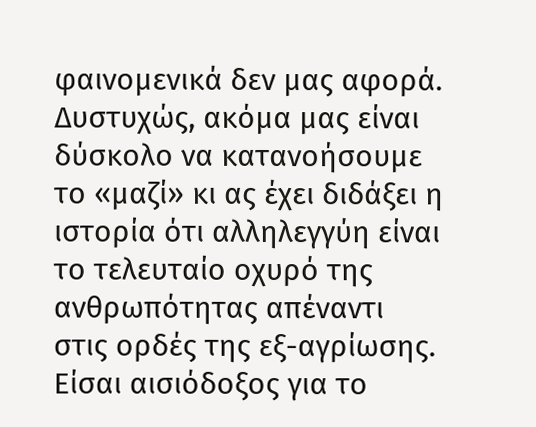φαινομενικά δεν μας αφορά. Δυστυχώς, ακόμα μας είναι δύσκολο να κατανοήσουμε το «μαζί» κι ας έχει διδάξει η ιστορία ότι αλληλεγγύη είναι το τελευταίο οχυρό της ανθρωπότητας απέναντι στις ορδές της εξ-αγρίωσης.
Είσαι αισιόδοξος για το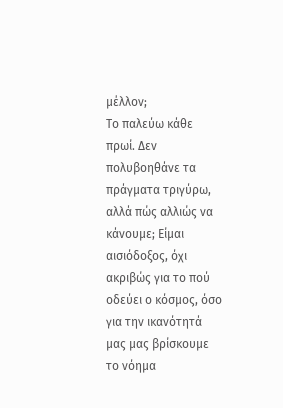μέλλον;
Το παλεύω κάθε πρωί. Δεν πολυβοηθάνε τα πράγματα τριγύρω, αλλά πώς αλλιώς να κάνουμε; Είμαι αισιόδοξος, όχι ακριβώς για το πού οδεύει ο κόσμος, όσο για την ικανότητά μας μας βρίσκουμε το νόημα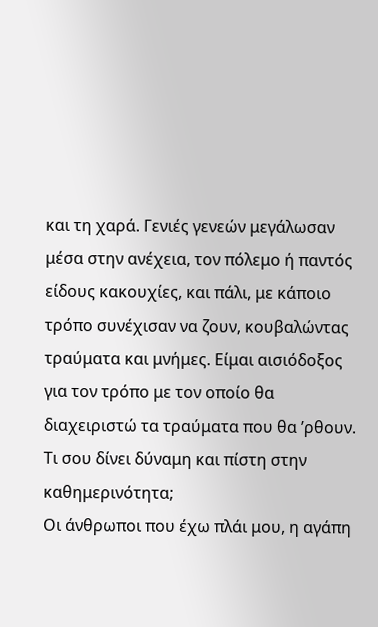και τη χαρά. Γενιές γενεών μεγάλωσαν μέσα στην ανέχεια, τον πόλεμο ή παντός είδους κακουχίες, και πάλι, με κάποιο τρόπο συνέχισαν να ζουν, κουβαλώντας τραύματα και μνήμες. Είμαι αισιόδοξος για τον τρόπο με τον οποίο θα διαχειριστώ τα τραύματα που θα ’ρθουν.
Τι σου δίνει δύναμη και πίστη στην καθημερινότητα;
Οι άνθρωποι που έχω πλάι μου, η αγάπη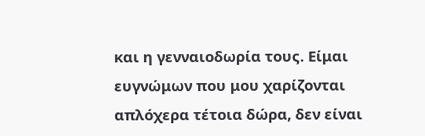και η γενναιοδωρία τους. Είμαι ευγνώμων που μου χαρίζονται απλόχερα τέτοια δώρα, δεν είναι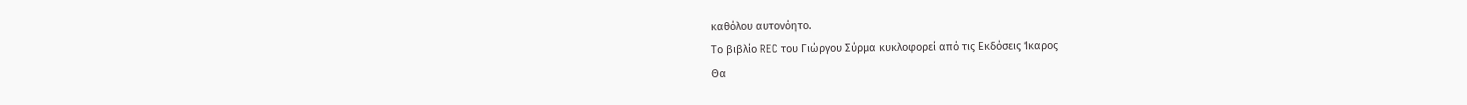καθόλου αυτονόητο.
Το βιβλίο REC του Γιώργου Σύρμα κυκλοφορεί από τις Εκδόσεις Ίκαρος
Θα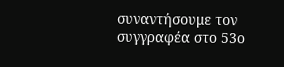συναντήσουμε τον συγγραφέα στο 53ο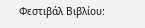Φεστιβάλ Βιβλίου: